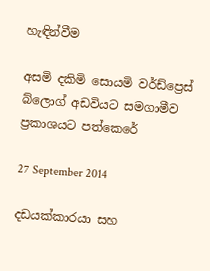හැඳින්වීම

අසමි දකිමි සොයමි වර්ඩ්ප්‍රෙස් බ්ලොග් අඩවියට සමගාමීව ප්‍රකාශයට පත්කෙරේ

27 September 2014

දඩයක්කාරයා සහ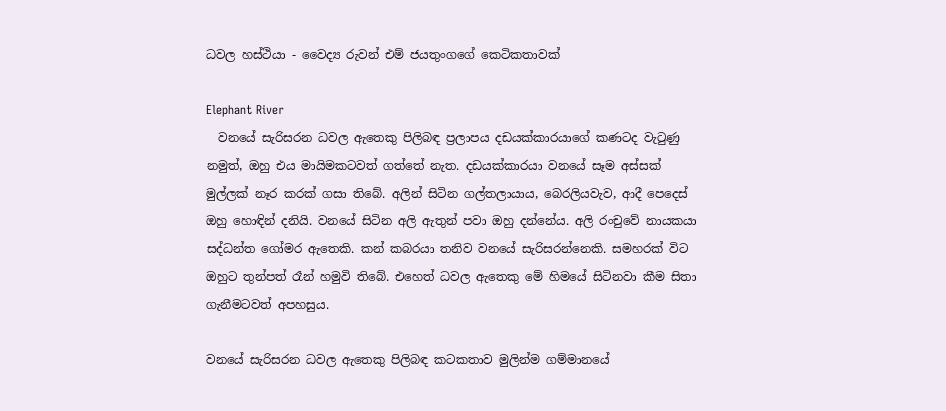ධවල හස්ථියා - වෛද්‍ය රුවන් එම් ජයතුංගගේ කෙටිකතාවක්

Elephant River
  වනයේ සැරිසරන ධවල ඇතෙකු පිලිබඳ ප්‍රලාපය දඩයක්කාරයාගේ කණටද වැටුණු නමුත්, ඔහු එය මායිමකටවත් ගත්තේ නැත. දඩයක්කාරයා වනයේ සෑම අස්සක් මුල්ලක් නෑර කරක් ගසා තිබේ. අලින් සිටින ගල්තලායාය, බෙරලියවැව, ආදී පෙදෙස් ඔහු හොඳින් දනියි. වනයේ සිටින අලි ඇතුන් පවා ඔහු දන්නේය. අලි රංචුවේ නායකයා සද්ධන්ත ගෝමර ඇතෙකි. කන් කබරයා තනිව වනයේ සැරිසරන්නෙකි. සමහරක් විට ඔහුට තුන්පත් රෑන් හමුවි තිබේ. එහෙත් ධවල ඇතෙකු මේ හිමයේ සිටිනවා කීම සිතා ගැනීමටවත් අපහසුය.

වනයේ සැරිසරන ධවල ඇතෙකු පිලිබඳ කටකතාව මුලින්ම ගම්මානයේ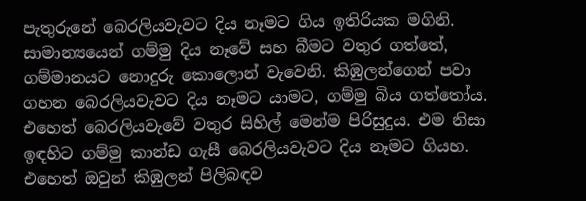පැතුරුනේ බෙරලියවැවට දිය නෑමට ගිය ඉතිරියක මගිනි. සාමාන්‍යයෙන් ගම්මු දිය නෑවේ සහ බීමට වතුර ගත්තේ, ගම්මානයට නොදුරු කොලොන් වැවෙනි. කිඹුලන්ගෙන් පවා ගහන බෙරලියවැවට දිය නෑමට යාමට, ගම්මු බිය ගත්තෝය. එහෙත් බෙරලියවැවේ වතුර සිහිල් මෙන්ම පිරිසුදුය. එම නිසා ඉඳහිට ගම්මු කාන්ඩ ගැසී බෙරලියවැවට දිය නෑමට ගියහ. එහෙත් ඔවුන් කිඹුලන් පිලිබඳව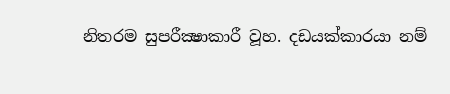නිතරම සුපරීක්‍ෂාකාරී වූහ. දඩයක්කාරයා නම්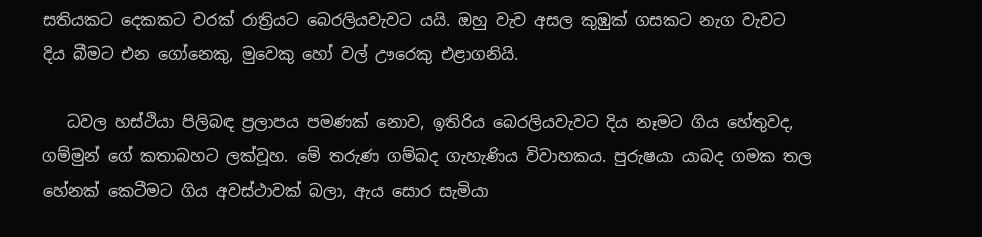සතියකට දෙකකට වරක් රාත්‍රියට බෙරලියවැවට යයි. ඔහු වැව අසල කුඹුක් ගසකට නැග වැවට දිය බීමට එන ගෝනෙකු, මුවෙකු හෝ වල් ඌරෙකු එළාගනියි.

   ධවල හස්ථියා පිලිබඳ ප්‍රලාපය පමණක් නොව, ඉතිරිය බෙරලියවැවට දිය නෑමට ගිය හේතුවද, ගම්මුන් ගේ කතාබහට ලක්වූහ. මේ තරුණ ගම්බද ගැහැණිය විවාහකය. පුරුෂයා යාබද ගමක තල හේනක් කෙටීමට ගිය අවස්ථාවක් බලා, ඇය සොර සැමියා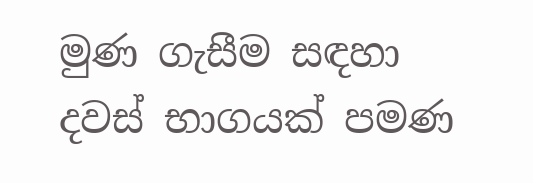මුණ ගැසීම සඳහා දවස් භාගයක් පමණ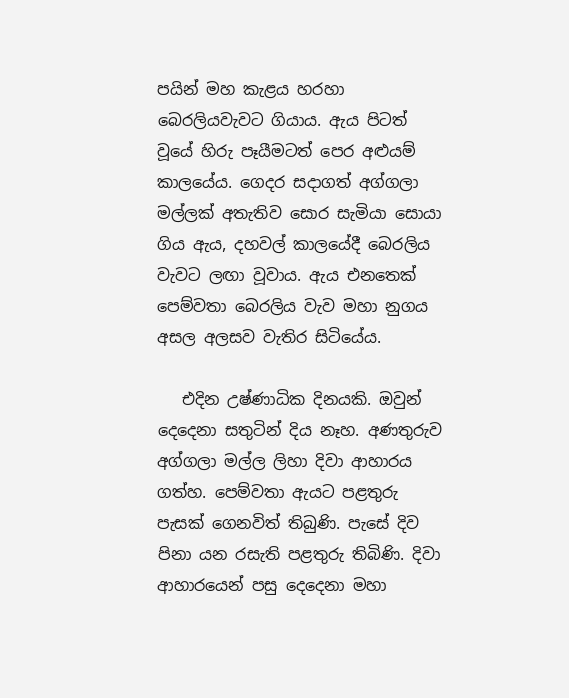පයින් මහ කැළය හරහා බෙරලියවැවට ගියාය. ඇය පිටත් වූයේ හිරු පෑයීමටත් පෙර අළුයම් කාලයේය. ගෙදර සදාගත් අග්ගලා මල්ලක් අතැතිව සොර සැමියා සොයා ගිය ඇය, දහවල් කාලයේදී බෙරලිය වැවට ලඟා වූවාය. ඇය එනතෙක් පෙම්වතා බෙරලිය වැව මහා නුගය අසල අලසව වැතිර සිටියේය.

   එදින උෂ්ණාධික දිනයකි. ඔවුන් දෙදෙනා සතුටින් දිය නෑහ. අණතුරුව අග්ගලා මල්ල ලිහා දිවා ආහාරය ගත්හ. පෙම්වතා ඇයට පළතුරු පැසක් ගෙනවිත් තිබුණි. පැසේ දිව පිනා යන රසැති පළතුරු තිබිණි. දිවා ආහාරයෙන් පසු දෙදෙනා මහා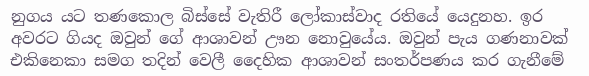නුගය යට තණකොල බිස්සේ වැතිරී ලෝකාස්වාද රතියේ යෙදුනහ. ඉර අවරට ගියද ඔවුන් ගේ ආශාවන් ඌන නොවුයේය. ඔවුන් පැය ගණනාවක් එකිනෙකා සමග තදින් වෙලී දෛහික ආශාවන් සංතර්පණය කර ගැනීමේ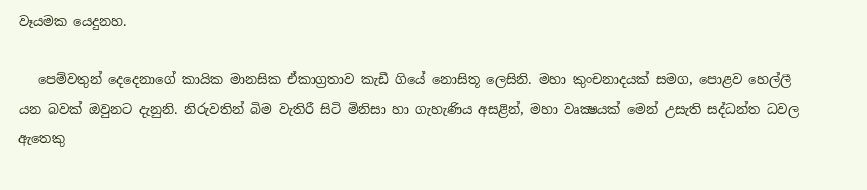වෑයමක යෙදුනහ.

   පෙම්වතුන් දෙදෙනාගේ කායික මානසික ඒකාග්‍රතාව කැඩී ගියේ නොසිතූ ලෙසිනි. මහා කුංචනාදයක් සමග, පොළව හෙල්ලී යන බවක් ඔවුනට දැනුනි. නිරුවතින් බිම වැතිරී සිටි මිනිසා හා ගැහැණිය අසළින්, මහා වෘක්‍ෂයක් මෙන් උසැති සද්ධන්ත ධවල ඇතෙකු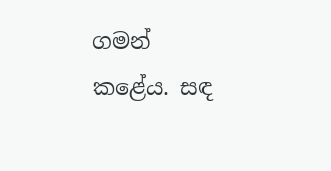ගමන් කළේය. සඳ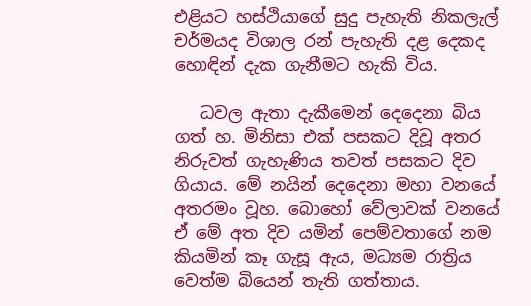එළියට හස්ථියාගේ සුදු පැහැති නිකලැල් චර්මයද විශාල රන් පැහැති දළ දෙකද හොඳින් දැක ගැනීමට හැකි විය.

   ධවල ඇතා දැකීමෙන් දෙදෙනා බිය ගත් හ. මිනිසා එක් පසකට දිවූ අතර නිරුවත් ගැහැණිය තවත් පසකට දිව ගියාය. මේ නයින් දෙදෙනා මහා වනයේ අතරමං වූහ. බොහෝ වේලාවක් වනයේ ඒ මේ අත දිව යමින් පෙම්වතාගේ නම කියමින් කෑ ගැසූ ඇය, මධ්‍යම රාත්‍රිය වෙත්ම බියෙන් තැති ගත්තාය.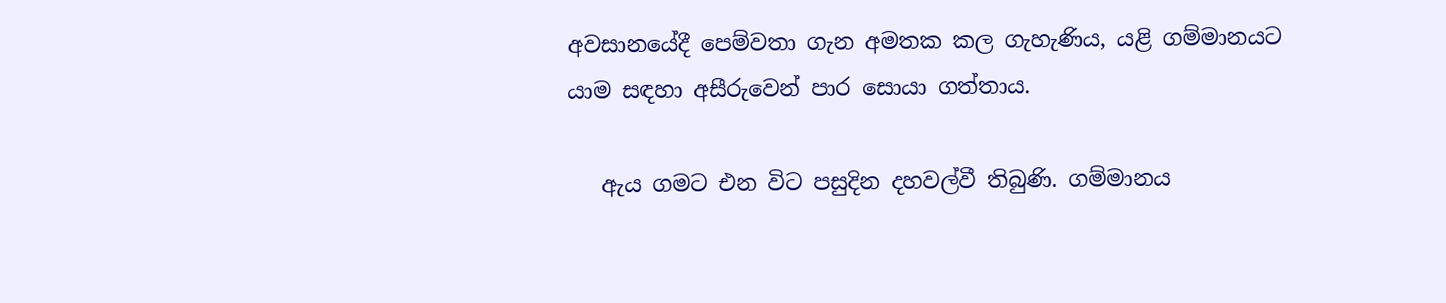අවසානයේදී පෙම්වතා ගැන අමතක කල ගැහැණිය, යළි ගම්මානයට යාම සඳහා අසීරුවෙන් පාර සොයා ගත්තාය.

   ඇය ගමට එන විට පසුදින දහවල්වී තිබුණි. ගම්මානය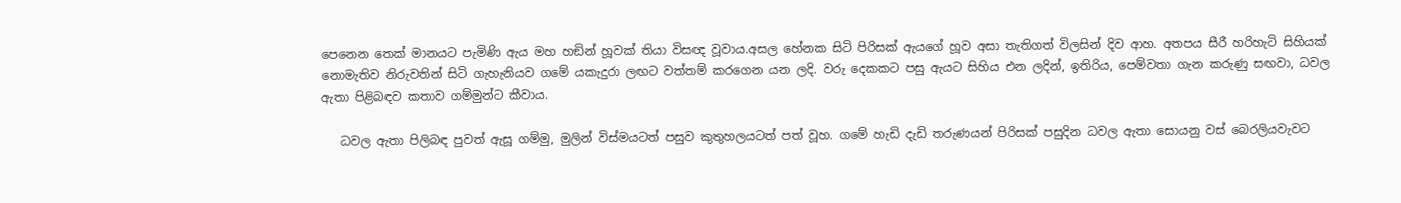පෙනෙන තෙක් මානයට පැමිණි ඇය මහ හඞින් හූවක් තියා විසඥ වූවාය.අසල හේනක සිටි පිරිසක් ඇයගේ හූව අසා තැතිගත් විලසින් දිව ආහ. අතපය සීරී හරිහැටි සිහියක් නොමැතිව නිරුවතින් සිටි ගැහැනියව ගමේ යකැදුරා ලඟට වත්තම් කරගෙන යන ලදි. වරු දෙකකට පසු ඇයට සිහිය එන ලදින්, ඉතිරිය, පෙම්වතා ගැන කරුණු සඟවා, ධවල ඇතා පිළිබඳව කතාව ගම්මුන්ට කීවාය.

   ධවල ඇතා පිලිබඳ පුවත් ඇසූ ගම්මු, මුලින් විස්මයටත් පසුව කුතුහලයටත් පත් වූහ. ගමේ හැඩි දැඩි තරුණයන් පිරිසක් පසුදින ධවල ඇතා සොයනු වස් බෙරලියවැවට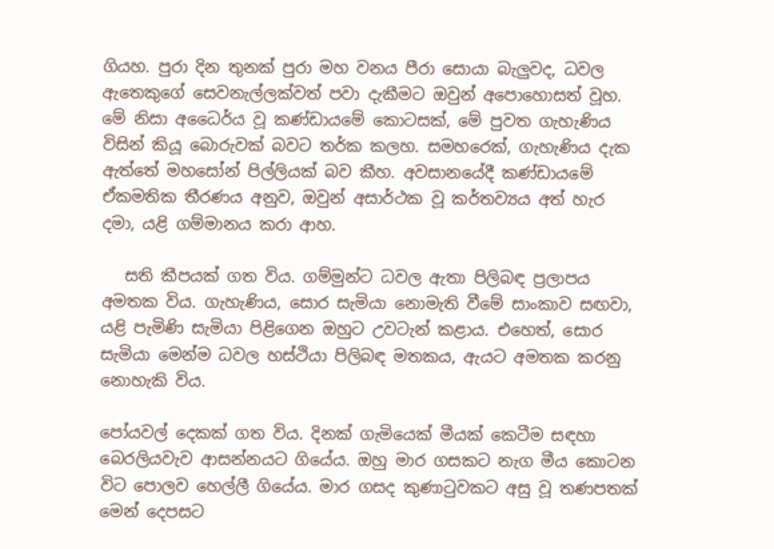ගියහ. පුරා දින තුනක් පුරා මහ වනය පීරා සොයා බැලුවද, ධවල ඇතෙකුගේ සෙවනැල්ලක්වත් පවා දැකීමට ඔවුන් අපොහොසත් වූහ. මේ නිසා අධෛර්ය වූ කණ්ඩායමේ කොටසක්, මේ පුවත ගැහැණිය විසින් කියූ බොරුවක් බවට තර්ක කලහ. සමහරෙක්, ගැහැණිය දැක ඇත්තේ මහසෝන් පිල්ලියක් බව කීහ. අවසානයේදී කණ්ඩායමේ ඒකමතික තීරණය අනුව, ඔවුන් අසාර්ථක වූ කර්තව්‍යය අත් හැර දමා, යළි ගම්මානය කරා ආහ.

   සති කීපයක් ගත විය. ගම්මුන්ට ධවල ඇතා පිලිබඳ ප්‍රලාපය අමතක විය. ගැහැණිය, සොර සැමියා නොමැති වීමේ සාංකාව සඟවා, යළි පැමිණි සැමියා පිළිගෙන ඔහුට උවටැන් කළාය. එහෙත්, සොර සැමියා මෙන්ම ධවල හස්ථියා පිලිබඳ මතකය, ඇයට අමතක කරනු නොහැකි විය.

පෝයවල් දෙකක් ගත විය. දිනක් ගැමියෙක් මීයක් කෙටීම සඳහා බෙරලියවැව ආසන්නයට ගියේය. ඔහු මාර ගසකට නැග මීය කොටන විට පොලව හෙල්ලී ගියේය. මාර ගසද කුණාටුවකට අසු වූ තණපතක් මෙන් දෙපසට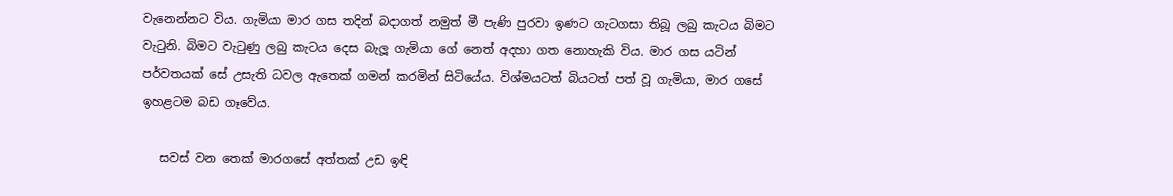වැනෙන්නට විය. ගැමියා මාර ගස තදින් බදාගත් නමුත් මී පැණි පුරවා ඉණට ගැටගසා තිබූ ලබු කැටය බිමට වැටුනි. බිමට වැටුණු ලබු කැටය දෙස බැලූ ගැමියා ගේ නෙත් අදහා ගත නොහැකි විය. මාර ගස යටින් පර්වතයක් සේ උසැති ධවල ඇතෙක් ගමන් කරමින් සිටියේය. විශ්මයටත් බියටත් පත් වූ ගැමියා, මාර ගසේ ඉහළටම බඩ ගෑවේය.

   සවස් වන තෙක් මාරගසේ අත්තක් උඩ ඉඳි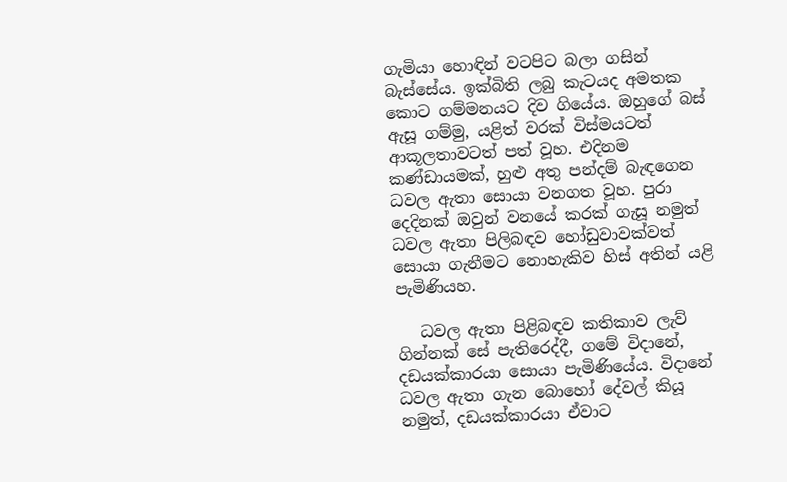ගැමියා හොඳින් වටපිට බලා ගසින් බැස්සේය. ඉක්බිති ලබු කැටයද අමතක කොට ගම්මනයට දිව ගියේය. ඔහුගේ බස් ඇසූ ගම්මු, යළිත් වරක් විස්මයටත් ආකූලතාවටත් පත් වූහ. එදිනම කණ්ඩායමක්, හුළු අතු පන්දම් බැඳගෙන ධවල ඇතා සොයා වනගත වූහ. පුරා දෙදිනක් ඔවුන් වනයේ කරක් ගැසූ නමුත් ධවල ඇතා පිලිබඳව හෝඩුවාවක්වත් සොයා ගැනීමට නොහැකිව හිස් අතින් යළි පැමිණියහ.

   ධවල ඇතා පිළිබඳව කතිකාව ලැව් ගින්නක් සේ පැතිරෙද්දී, ගමේ විදානේ, දඩයක්කාරයා සොයා පැමිණියේය. විදානේ ධවල ඇතා ගැන බොහෝ දේවල් කියූ නමුත්, දඩයක්කාරයා ඒවාට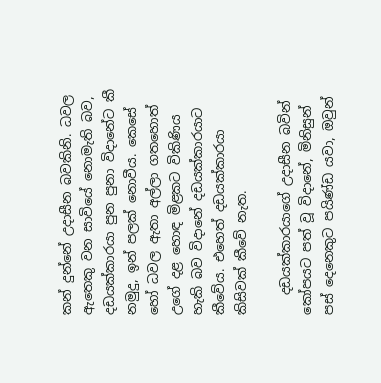කන් දුන්නේ උදාසීන බවකිනි. ධවල ඇතෙකු වන සාවියේ නොමැති බව, දඩයක්කාරයා පුන පුනා විදානේට කී නමුදු, ඉන් පලක් නොවීය. කෙසේ හෝ ධවල ඇතා අල්ලා ගතහොත් උගේ දළ හොඳ මිළකට විකිණිය හැකි බව විදානේ දඩයක්කාරයාට කීවේය. එහෙත් දඩයක්කාරයා කිසිවක් කීවේ නැත.

   දඩයක්කාරයාගේ උදාසීන බවින් කෝපයට පත් වූ විදානේ, මිනිසුන් පස් දෙනෙකුට පයිණ්ඩ යවා, ඔවුන්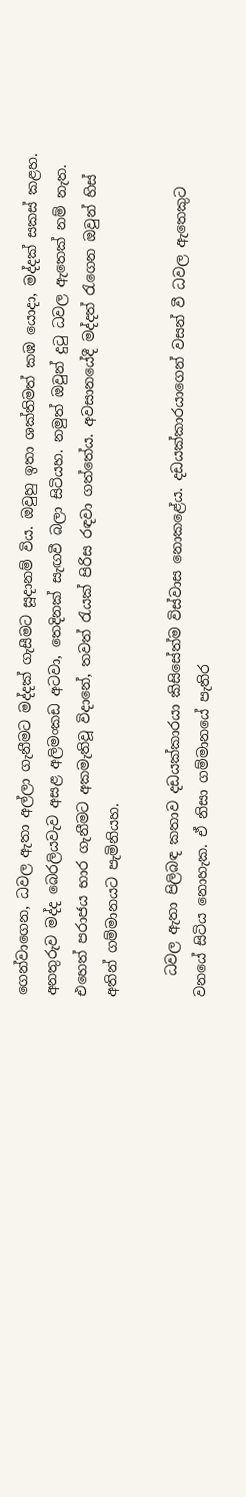ගෙන්වාගෙන, ධවල ඇතා අල්ලා ගැනීමට මද්දක් ගැසීමට සූදානම් විය. ඔවුහු ඉතා ශක්තිමත් කඹ යොදා, මද්දක් සකස් කළහ. අනතුරුව මද්ද බෙරලියවැව අසළ අලිමංකඩ අටවා, තෙදිනක් සැඟවී බලා සිටියහ. නමුත් ඔවුන් දුටු ධවල ඇතෙක් නම් නැත. එහෙත් පරාජය භාර ගැනීමට අකමැතිවූ විදානේ, තවත් රැයක් පිරිස රඳවා ගත්තේය. අවසානයේදී මද්දත් රැගෙන ඔවුන් හිස් අතින් ගම්මානයට පැමිනියහ.

   ධවල ඇතා පිලිබඳ කතාව දඩයක්කාරයා කිසිසේත්ම විස්වාස නොකළේය. දඩයක්කාරයාගෙන් වසන් වී ධවල ඇතෙකුට වනයේ සිටිය නොහැක. ඒ නිසා ගම්මානයේ පැතිර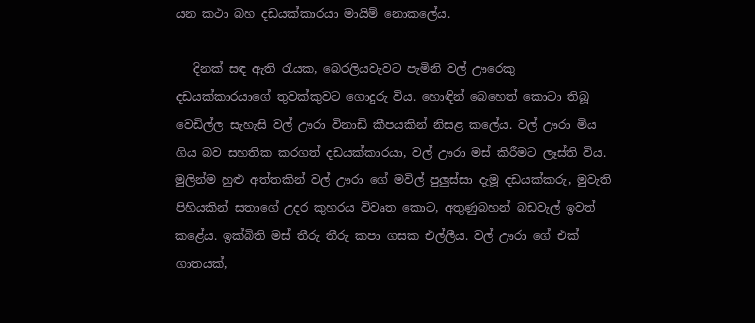යන කථා බහ දඩයක්කාරයා මායිම් නොකලේය.

   දිනක් සඳ ඇති රැයක, බෙරලියවැවට පැමිනි වල් ඌරෙකු දඩයක්කාරයාගේ තුවක්කුවට ගොදුරු විය. හොඳින් බෙහෙත් කොටා තිබූ වෙඩිල්ල සැහැසි වල් ඌරා විනාඩි කීපයකින් නිසළ කලේය. වල් ඌරා මිය ගිය බව සහතික කරගත් දඩයක්කාරයා, වල් ඌරා මස් කිරීමට ලෑස්ති විය. මුලින්ම හුළු අත්තකින් වල් ඌරා ගේ මවිල් පුලුස්සා දැමූ දඩයක්කරු, මුවැති පිහියකින් සතාගේ උදර කුහරය විවෘත කොට, අතුණුබහන් බඩවැල් ඉවත් කළේය. ඉක්බිති මස් තීරු තීරු කපා ගසක එල්ලීය. වල් ඌරා ගේ එක් ගාතයක්,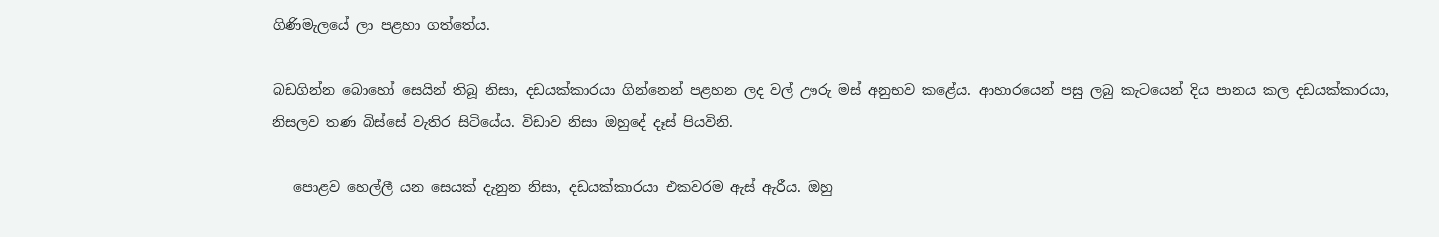ගිණිමැලයේ ලා පළහා ගත්තේය.

බඩගින්න බොහෝ සෙයින් තිබූ නිසා, දඩයක්කාරයා ගින්නෙන් පළහන ලද වල් ඌරු මස් අනුභව කළේය. ආහාරයෙන් පසු ලබු කැටයෙන් දිය පානය කල දඩයක්කාරයා, නිසලව තණ බිස්සේ වැතිර සිටියේය. විඩාව නිසා ඔහුදේ දෑස් පියවිනි.

   පොළව හෙල්ලී යන සෙයක් දැනුන නිසා, දඩයක්කාරයා එකවරම ඇස් ඇරීය. ඔහු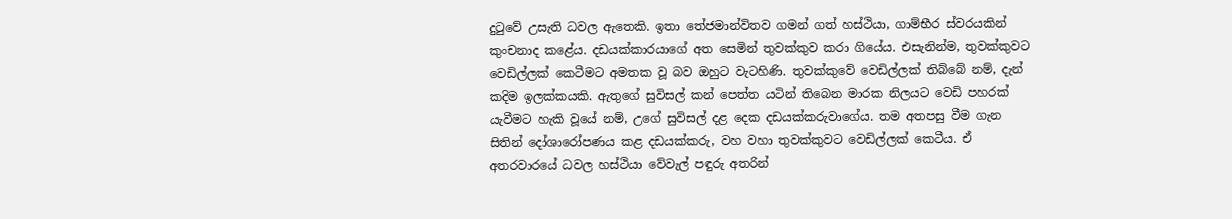දුටුවේ උසැති ධවල ඇතෙකි. ඉතා තේජමාන්විතව ගමන් ගත් හස්ථියා, ගාම්භීර ස්වරයකින් කුංචනාද කළේය. දඩයක්කාරයාගේ අත සෙමින් තුවක්කුව කරා ගියේය. එසැනින්ම, තුවක්කුවට වෙඩිල්ලක් කෙටීමට අමතක වූ බව ඔහුට වැටහිණි. තුවක්කුවේ වෙඩිල්ලක් තිබ්බේ නම්, දැන් කදිම ඉලක්කයකි. ඇතුගේ සුවිසල් කන් පෙත්ත යටින් තිබෙන මාරක නිලයට වෙඩි පහරක් යැවීමට හැකි වූයේ නම්, උගේ සුවිසල් දළ දෙක දඩයක්කරුවාගේය. තම අතපසු වීම ගැන සිතින් දෝශාරෝපණය කළ දඩයක්කරු, වහ වහා තුවක්කුවට වෙඩිල්ලක් කෙටීය. ඒ අතරවාරයේ ධවල හස්ථියා වේවැල් පඳුරු අතරින්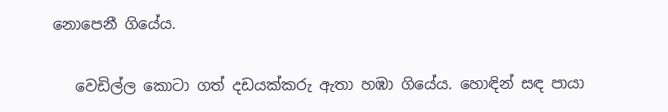නොපෙනී ගියේය.

   වෙඩිල්ල කොටා ගත් දඩයක්කරු ඇතා හඹා ගියේය. හොඳින් සඳ පායා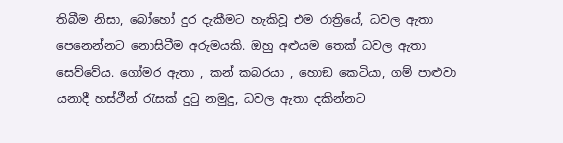තිබීම නිසා, බෝහෝ දුර දැකීමට හැකිවූ එම රාත්‍රියේ, ධවල ඇතා පෙනෙන්නට නොසිටීම අරුමයකි. ඔහු අළුයම තෙක් ධවල ඇතා සෙව්වේය. ගෝමර ඇතා , කන් කබරයා , හොඞ කෙටියා, ගම් පාළුවා යනාදී හස්ථීන් රැසක් දුටු නමුදු, ධවල ඇතා දකින්නට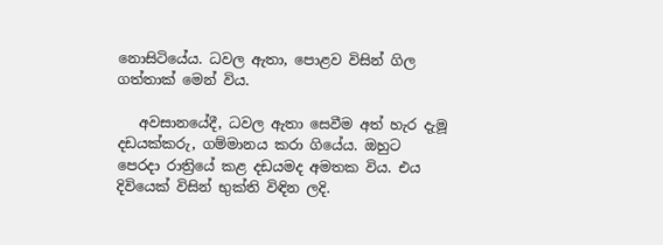නොසිටියේය. ධවල ඇතා, පොළව විසින් ගිල ගත්තාක් මෙන් විය.

   අවසානයේදී, ධවල ඇතා සෙවීම අත් හැර දැමූ දඩයක්කරු, ගම්මානය කරා ගියේය. ඔහුට පෙරදා රාත්‍රියේ කළ දඩයමද අමතක විය. එය දිවියෙක් විසින් භුක්ති විඳින ලදි.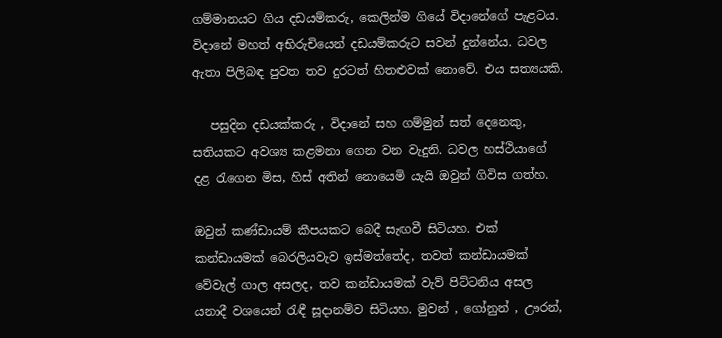ගම්මානයට ගිය දඩයම්කරු, කෙලින්ම ගියේ විදානේගේ පැළටය. විදානේ මහත් අභිරුචියෙන් දඩයම්කරුට සවන් දුන්නේය. ධවල ඇතා පිලිබඳ පුවත තව දුරටත් හිතළුවක් නොවේ. එය සත්‍යයකි.

   පසුදින දඩයක්කරු , විදානේ සහ ගම්මුන් සත් දෙනෙකු, සතියකට අවශ්‍ය කළමනා ගෙන වන වැදුනි. ධවල හස්ථියාගේ දළ රැගෙන මිස, හිස් අතින් නොයෙමි යැයි ඔවුන් ගිවිස ගත්හ.

ඔවුන් කණ්ඩායම් කීපයකට බෙදී සැඟවී සිටියහ. එක් කන්ඩායමක් බෙරලියවැව ඉස්මත්තේද, තවත් කන්ඩායමක් වේවැල් ගාල අසලද, තව කන්ඩායමක් වැව් පිට්ටනිය අසල යනාදී වශයෙන් රැඳී සූදානම්ව සිටියහ. මුවන් , ගෝනුන් , ඌරන්,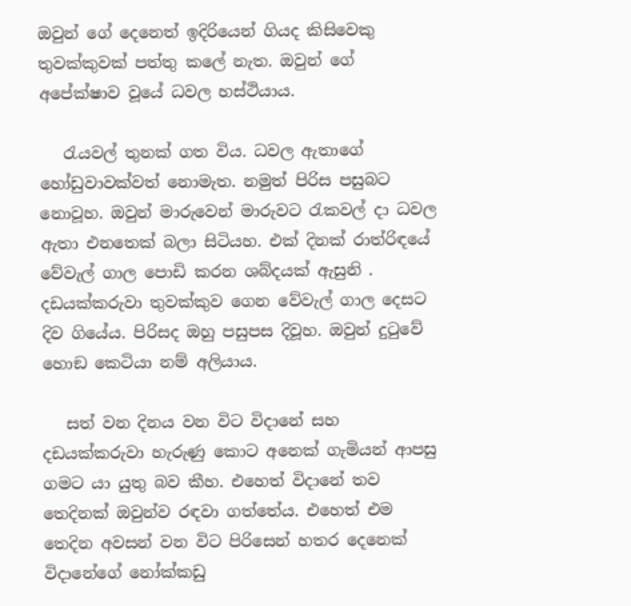ඔවුන් ගේ දෙනෙත් ඉදිරියෙන් ගියද කිසිවෙකු තුවක්කුවක් පත්තු කලේ නැත. ඔවුන් ගේ අපේක්ෂාව වූයේ ධවල හස්ථියාය.

   රැයවල් තුනක් ගත විය. ධවල ඇතාගේ හෝඩුවාවක්වත් නොමැත. නමුත් පිරිස පසුබට නොවූහ. ඔවුන් මාරුවෙන් මාරුවට රැකවල් දා ධවල ඇතා එනතෙක් බලා සිටියහ. එක් දිනක් රාත්රිඳයේ වේවැල් ගාල පොඩි කරන ශබ්දයක් ඇසුනි . දඩයක්කරුවා තුවක්කුව ගෙන වේවැල් ගාල දෙසට දිව ගියේය. පිරිසද ඔහු පසුපස දිවූහ. ඔවුන් දුටුවේ හොඞ කෙටියා නම් අලියාය.

   සත් වන දිනය වන විට විදානේ සහ දඩයක්කරුවා හැරුණු කොට අනෙක් ගැමියන් ආපසු ගමට යා යුතු බව කීහ. එහෙත් විදානේ තව තෙදිනක් ඔවුන්ව රඳවා ගත්තේය. එහෙත් එම තෙදින අවසන් වන විට පිරිසෙන් හතර දෙනෙක් විදානේගේ නෝක්කඩු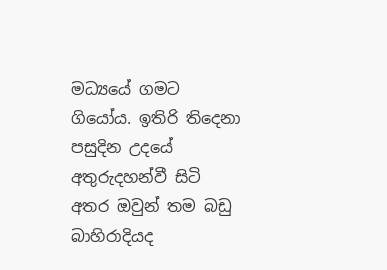මධ්‍යයේ ගමට ගියෝය. ඉතිරි තිදෙනා පසුදින උදයේ අතුරුදහන්වී සිටි අතර ඔවුන් තම බඩු බාහිරාදියද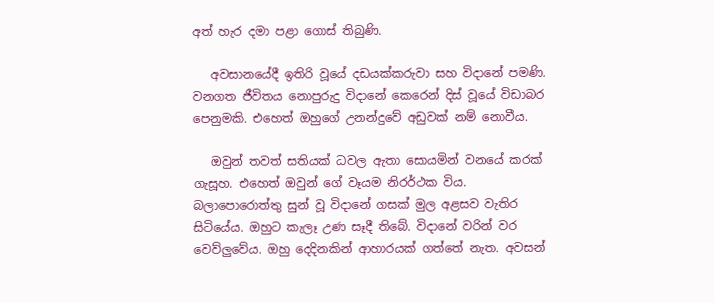අත් හැර දමා පළා ගොස් තිබුණි.

   අවසානයේදී ඉතිරි වූයේ දඩයක්කරුවා සහ විදානේ පමණි. වනගත ජීවිතය නොපුරුදු විදානේ කෙරෙන් දිස් වූයේ විඩාබර පෙනුමකි. එහෙත් ඔහුගේ උනන්දුවේ අඩුවක් නම් නොවීය.

   ඔවුන් තවත් සතියක් ධවල ඇතා සොයමින් වනයේ කරක් ගැසූහ. එහෙත් ඔවුන් ගේ වෑයම නිරර්ථක විය. බලාපොරොත්තු සුන් වූ විදානේ ගසක් මුල අළසව වැතිර සිටියේය. ඔහුට කැලෑ උණ සෑදී තිබේ. විදානේ වරින් වර වෙව්ලුවේය. ඔහු දෙදිනකින් ආහාරයක් ගත්තේ නැත. අවසන්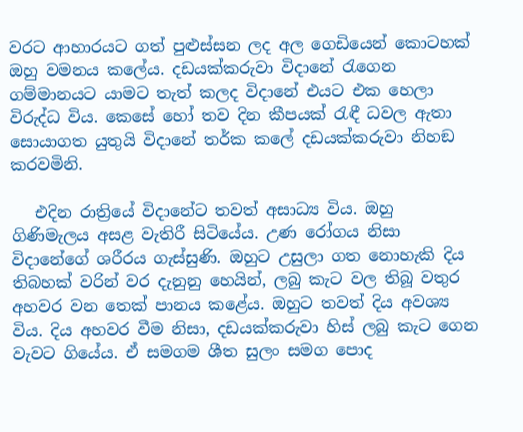වරට ආහාරයට ගත් පුළුස්සන ලද අල ගෙඩියෙන් කොටහක් ඔහු වමනය කලේය. දඩයක්කරුවා විදානේ රැගෙන ගම්මානයට යාමට තැත් කලද විදානේ එයට එක හෙලා විරුද්ධ විය. කෙසේ හෝ තව දින කීපයක් රැඳී ධවල ඇතා සොයාගත යුතුයි විදානේ තර්ක කලේ දඩයක්කරුවා නිහඞ කරවමිනි.

   එදින රාත්‍රියේ විදානේට තවත් අසාධ්‍ය විය. ඔහු ගිණිමැලය අසළ වැතිරී සිටියේය. උණ රෝගය නිසා විදානේගේ ශරීරය ගැස්සුණි. ඔහුට උසුලා ගත නොහැකි දිය තිබහක් වරින් වර දැනුනු හෙයින්, ලබු කැට වල තිබූ වතුර අහවර වන තෙක් පානය කළේය. ඔහුට තවත් දිය අවශ්‍ය විය. දිය අහවර වීම නිසා, දඩයක්කරුවා හිස් ලබු කැට ගෙන වැවට ගියේය. ඒ සමගම ශීත සුලං සමග පොද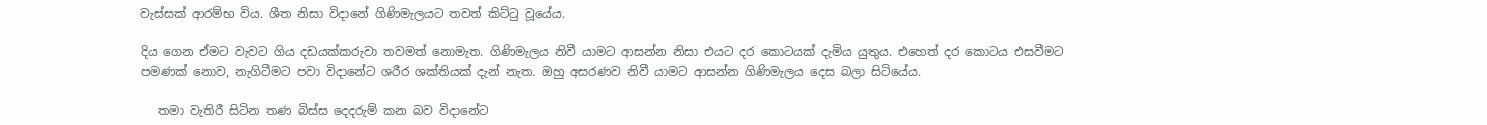වැස්සක් ආරම්භ විය. ශීත නිසා විදානේ ගිණිමැලයට තවත් කිට්ටු වූයේය.

දිය ගෙන ඒමට වැවට ගිය දඩයක්කරුවා තවමත් නොමැත. ගිණිමැලය නිවී යාමට ආසන්න නිසා එයට දර කොටයක් දැමිය යුතුය. එහෙත් දර කොටය එසවීමට පමණක් නොව, නැගිටීමට පවා විදානේට ශරීර ශක්තියක් දැන් නැත. ඔහු අසරණව නිවී යාමට ආසන්න ගිණිමැලය දෙස බලා සිටියේය.

   තමා වැතිරී සිටින තණ බිස්ස දෙදරුම් කන බව විදානේට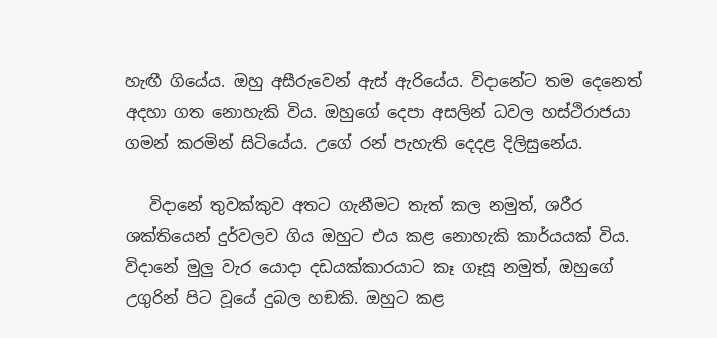හැඟී ගියේය. ඔහු අසීරුවෙන් ඇස් ඇරියේය. විදානේට තම දෙනෙත් අදහා ගත නොහැකි විය. ඔහුගේ දෙපා අසලින් ධවල හස්ථිරාජයා ගමන් කරමින් සිටියේය. උගේ රන් පැහැති දෙදළ දිලිසුනේය.

   විදානේ තුවක්කුව අතට ගැනීමට තැත් කල නමුත්, ශරීර ශක්තියෙන් දුර්වලව ගිය ඔහුට එය කළ නොහැකි කාර්යයක් විය. විදානේ මුලු වැර යොදා දඩයක්කාරයාට කෑ ගෑසූ නමුත්, ඔහුගේ උගුරින් පිට වූයේ දුබල හඞකි. ඔහුට කළ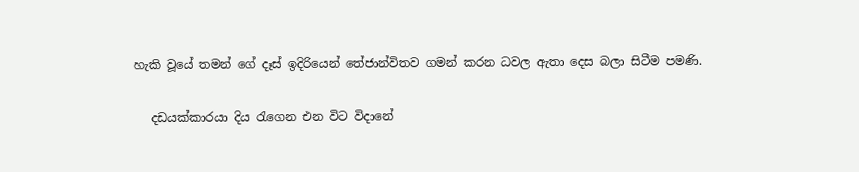හැකි වූයේ තමන් ගේ දෑස් ඉදිරියෙන් තේජාන්විතව ගමන් කරන ධවල ඇතා දෙස බලා සිටීම පමණි.

   දඩයක්කාරයා දිය රැගෙන එන විට විදානේ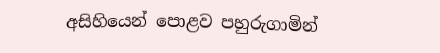අසිහියෙන් පොළව පහුරුගාමින්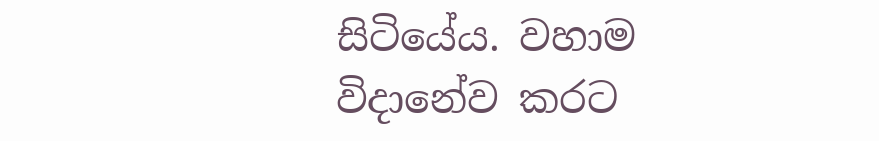සිටියේය. වහාම විදානේව කරට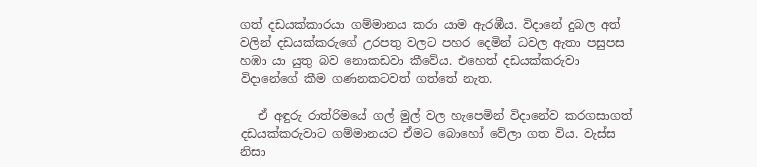ගත් දඩයක්කාරයා ගම්මානය කරා යාම ඇරඹීය. විදානේ දුබල අත් වලින් දඩයක්කරුගේ උරපතු වලට පහර දෙමින් ධවල ඇතා පසුපස හඹා යා යුතු බව නොකඩවා කීවේය. එහෙත් දඩයක්කරුවා විදානේගේ කීම ගණනකටවත් ගත්තේ නැත.

   ඒ අඳුරු රාත්රිමයේ ගල් මුල් වල හැපෙමින් විදානේව කරගසාගත් දඩයක්කරුවාට ගම්මානයට ඒමට බොහෝ වේලා ගත විය. වැස්ස නිසා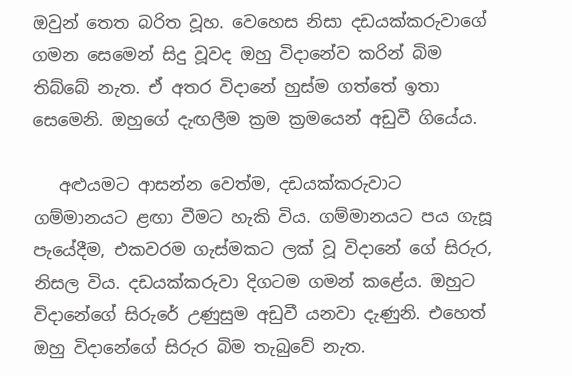ඔවුන් තෙත බරිත වූහ. වෙහෙස නිසා දඩයක්කරුවාගේ ගමන සෙමෙන් සිදු වූවද ඔහු විදානේව කරින් බිම තිබ්බේ නැත. ඒ අතර විදානේ හුස්ම ගත්තේ ඉතා සෙමෙනි. ඔහුගේ දැඟලීම ක්‍රම ක්‍රමයෙන් අඩුවී ගියේය.

   අළුයමට ආසන්න වෙත්ම, දඩයක්කරුවාට ගම්මානයට ළඟා වීමට හැකි විය. ගම්මානයට පය ගැසූ පැයේදීම, එකවරම ගැස්මකට ලක් වූ විදානේ ගේ සිරුර, නිසල විය. දඩයක්කරුවා දිගටම ගමන් කළේය. ඔහුට විදානේගේ සිරුරේ උණුසුම අඩුවී යනවා දැණුනි. එහෙත් ඔහු විදානේගේ සිරුර බිම තැබුවේ නැත.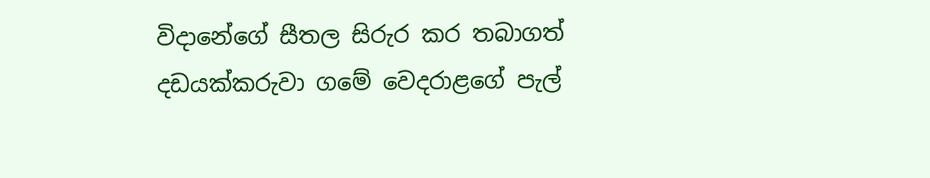විදානේගේ සීතල සිරුර කර තබාගත් දඩයක්කරුවා ගමේ වෙදරාළගේ පැල්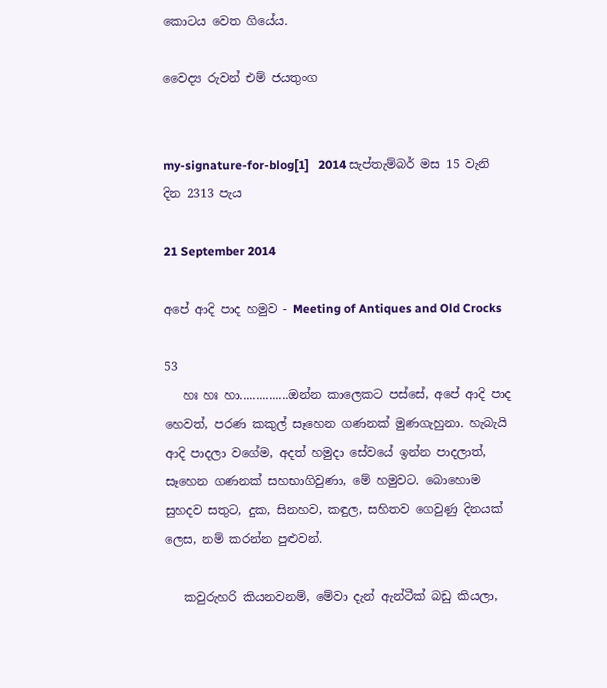කොටය වෙත ගියේය.

වෛද්‍ය රුවන් එම් ජයතුංග


my-signature-for-blog[1]   2014 සැප්තැම්බර් මස 15 වැනි දින 2313 පැය

21 September 2014

අපේ ආදි පාද හමුව - Meeting of Antiques and Old Crocks

53
   හඃ හඃ හා...............ඔන්න කාලෙකට පස්සේ, අපේ ආදි පාද හෙවත්, පරණ කකුල් සෑහෙන ගණනක් මුණගැහුනා. හැබැයි ආදි පාදලා වගේම, අදත් හමුදා සේවයේ ඉන්න පාදලාත්, සෑහෙන ගණනක් සහභාගිවුණා, මේ හමුවට. බොහොම සුහදව සතුට, දුක, සිනහව, කඳුල, සහිතව ගෙවුණු දිනයක් ලෙස, නම් කරන්න පුළුවන්.

   කවුරුහරි කියනවනම්, මේවා දැන් ඇන්ටීක් බඩු කියලා,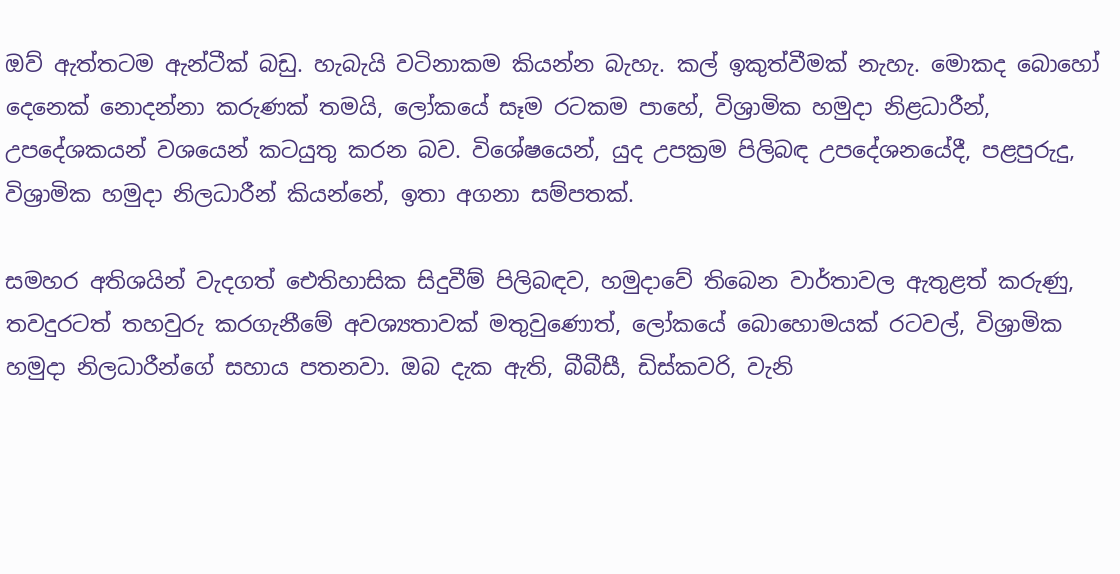ඔව් ඇත්තටම ඇන්ටීක් බඩු. හැබැයි වටිනාකම කියන්න බැහැ. කල් ඉකුත්වීමක් නැහැ. මොකද බොහෝ දෙනෙක් නොදන්නා කරුණක් තමයි, ලෝකයේ සෑම රටකම පාහේ, විශ්‍රාමික හමුදා නිළධාරීන්, උපදේශකයන් වශයෙන් කටයුතු කරන බව. විශේෂයෙන්, යුද උපක්‍රම පිලිබඳ උපදේශනයේදී, පළපුරුදු, විශ්‍රාමික හමුදා නිලධාරීන් කියන්නේ, ඉතා අගනා සම්පතක්.

සමහර අතිශයින් වැදගත් ඓතිහාසික සිදුවීම් පිලිබඳව, හමුදාවේ තිබෙන වාර්තාවල ඇතුළත් කරුණු,  තවදුරටත් තහවුරු කරගැනීමේ අවශ්‍යතාවක් මතුවුණොත්, ලෝකයේ බොහොමයක් රටවල්, විශ්‍රාමික හමුදා නිලධාරීන්ගේ සහාය පතනවා. ඔබ දැක ඇති, බීබීසී, ඩිස්කවරි, වැනි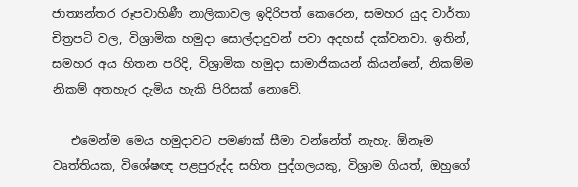ජාත්‍යන්තර රූපවාහිණී නාලිකාවල ඉදිරිපත් කෙරෙන, සමහර යුද වාර්තා චිත්‍රපටි වල, විශ්‍රාමික හමුදා සොල්දාදුවන් පවා අදහස් දක්වනවා. ඉතින්, සමහර අය හිතන පරිදි, විශ්‍රාමික හමුදා සාමාජිකයන් කියන්නේ, නිකම්ම නිකම් අතහැර දැමිය හැකි පිරිසක් නොවේ.

   එමෙන්ම මෙය හමුදාවට පමණක් සීමා වන්නේත් නැහැ. ඕනෑම වෘත්තියක, විශේෂඥ පළපුරුද්ද සහිත පුද්ගලයකු, විශ්‍රාම ගියත්, ඔහුගේ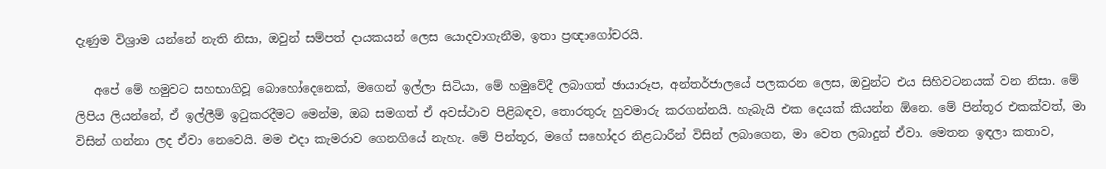දැණුම විශ්‍රාම යන්නේ නැති නිසා, ඔවුන් සම්පත් දායකයන් ලෙස යොදවාගැනීම, ඉතා ප්‍රඥාගෝචරයි.

   අපේ මේ හමුවට සහභාගිවූ බොහෝදෙනෙක්, මගෙන් ඉල්ලා සිටියා, මේ හමුවේදී ලබාගත් ඡායාරූප, අන්තර්ජාලයේ පලකරන ලෙස, ඔවුන්ට එය සිහිවටනයක් වන නිසා. මේ ලිපිය ලියන්නේ, ඒ ඉල්ලීම් ඉටුකරදීමට මෙන්ම, ඔබ සමගත් ඒ අවස්ථාව පිළිබඳව, තොරතුරු හුවමාරු කරගන්නයි. හැබැයි එක දෙයක් කියන්න ඕනෙ. මේ පින්තූර එකක්වත්, මා විසින් ගන්නා ලද ඒවා නෙවෙයි. මම එදා කැමරාව ගෙනගියේ නැහැ. මේ පින්තූර, මගේ සහෝදර නිළධාරීන් විසින් ලබාගෙන, මා වෙත ලබාදුන් ඒවා. මෙතන ඉඳලා කතාව,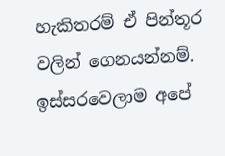හැකිතරම් ඒ පින්තූර වලින් ගෙනයන්නම්. ඉස්සරවෙලාම අපේ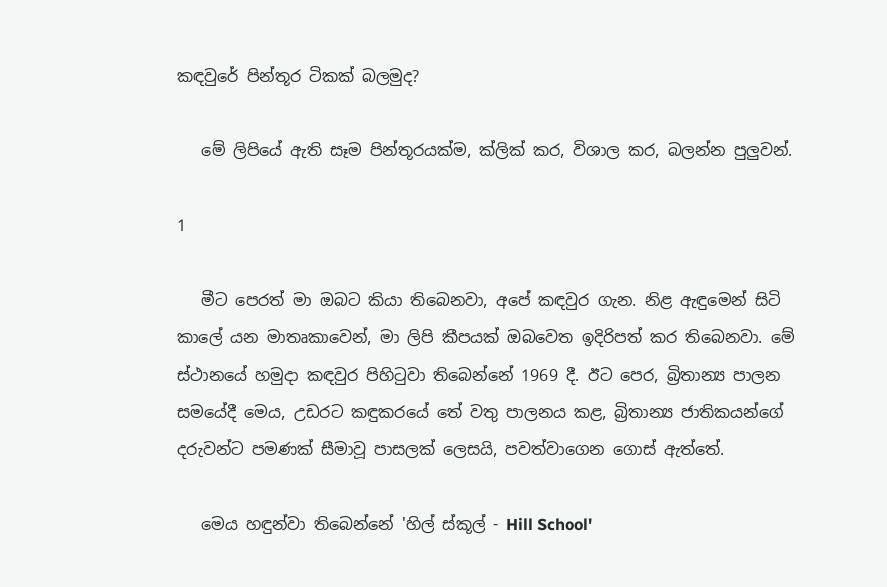කඳවුරේ පින්තූර ටිකක් බලමුද?

   මේ ලිපියේ ඇති සෑම පින්තූරයක්ම, ක්ලික් කර, විශාල කර, බලන්න පුලුවන්.

1

   මීට පෙරත් මා ඔබට කියා තිබෙනවා, අපේ කඳවුර ගැන. නිළ ඇඳුමෙන් සිටි කාලේ යන මාතෘකාවෙන්, මා ලිපි කීපයක් ඔබවෙත ඉදිරිපත් කර තිබෙනවා. මේ ස්ථානයේ හමුදා කඳවුර පිහිටුවා තිබෙන්නේ 1969 දී. ඊට පෙර, බ්‍රිතාන්‍ය පාලන සමයේදී මෙය, උඩරට කඳුකරයේ තේ වතු පාලනය කළ, බ්‍රිතාන්‍ය ජාතිකයන්ගේ දරුවන්ට පමණක් සීමාවූ පාසලක් ලෙසයි, පවත්වාගෙන ගොස් ඇත්තේ.

   මෙය හඳුන්වා තිබෙන්නේ 'හිල් ස්කූල් - Hill School'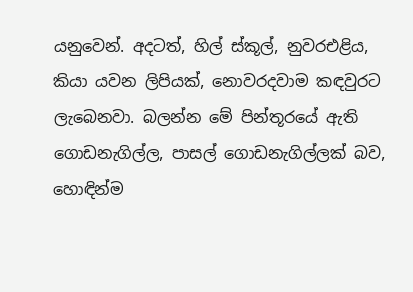යනුවෙන්. අදටත්, හිල් ස්කූල්, නුවරඑළිය, කියා යවන ලිපියක්, නොවරදවාම කඳවුරට ලැබෙනවා. බලන්න මේ පින්තූරයේ ඇති ගොඩනැගිල්ල, පාසල් ගොඩනැගිල්ලක් බව, හොඳින්ම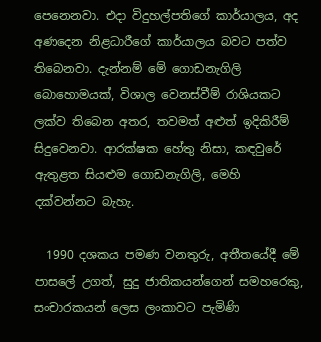පෙනෙනවා. එදා විදුහල්පතිගේ කාර්යාලය, අද අණදෙන නිළධාරීගේ කාර්යාලය බවට පත්ව තිබෙනවා. දැන්නම් මේ ගොඩනැගිලි බොහොමයක්, විශාල වෙනස්වීම් රාශියකට ලක්ව තිබෙන අතර, තවමත් අළුත් ඉදිකිරීම් සිදුවෙනවා. ආරක්ෂක හේතු නිසා, කඳවුරේ ඇතුළත සියළුම ගොඩනැගිලි, මෙහි දක්වන්නට බැහැ.

  1990 දශකය පමණ වනතුරු, අතීතයේදී මේ පාසලේ උගත්, සුදු ජාතිකයන්ගෙන් සමහරෙකු, සංචාරකයන් ලෙස ලංකාවට පැමිණි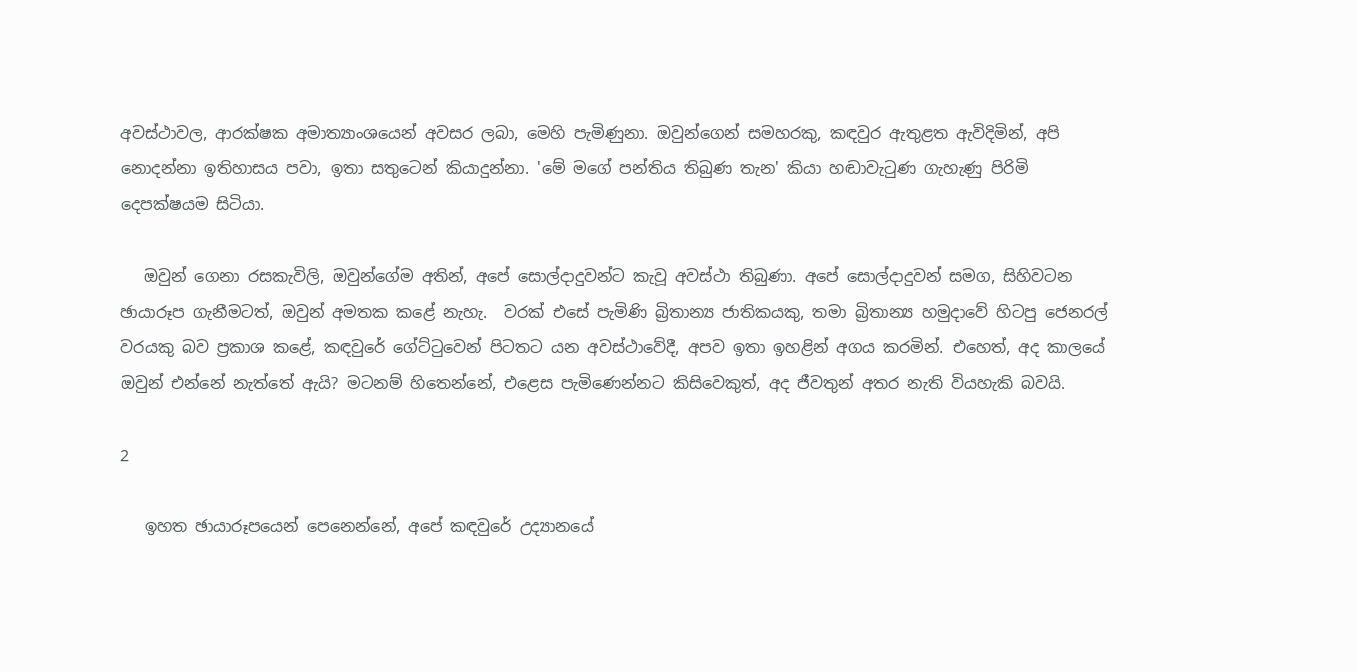අවස්ථාවල, ආරක්ෂක අමාත්‍යාංශයෙන් අවසර ලබා, මෙහි පැමිණුනා. ඔවුන්ගෙන් සමහරකු, කඳවුර ඇතුළත ඇවිදිමින්, අපි නොදන්නා ඉතිහාසය පවා, ඉතා සතුටෙන් කියාදුන්නා. 'මේ මගේ පන්තිය තිබුණ තැන' කියා හඬාවැටුණ ගැහැණු පිරිමි දෙපක්ෂයම සිටියා.

   ඔවුන් ගෙනා රසකැවිලි, ඔවුන්ගේම අතින්, අපේ සොල්දාදුවන්ට කැවූ අවස්ථා තිබුණා. අපේ සොල්දාදුවන් සමග, සිහිවටන ඡායාරූප ගැනීමටත්, ඔවුන් අමතක කළේ නැහැ.  වරක් එසේ පැමිණි බ්‍රිතාන්‍ය ජාතිකයකු, තමා බ්‍රිතාන්‍ය හමුදාවේ හිටපු ජෙනරල් වරයකු බව ප්‍රකාශ කළේ, කඳවුරේ ගේට්ටුවෙන් පිටතට යන අවස්ථාවේදී, අපව ඉතා ඉහළින් අගය කරමින්. එහෙත්, අද කාලයේ ඔවුන් එන්නේ නැත්තේ ඇයි? මටනම් හිතෙන්නේ, එළෙස පැමිණෙන්නට කිසිවෙකුත්, අද ජීවතුන් අතර නැති වියහැකි බවයි.

2

   ඉහත ඡායාරූපයෙන් පෙනෙන්නේ, අපේ කඳවුරේ උද්‍යානයේ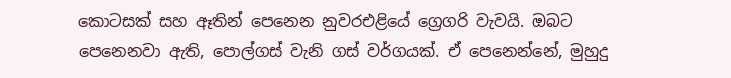කොටසක් සහ ඈතින් පෙනෙන නුවරඑළියේ ග්‍රෙගරි වැවයි. ඔබට පෙනෙනවා ඇති, පොල්ගස් වැනි ගස් වර්ගයක්. ඒ පෙනෙන්නේ, මුහුදු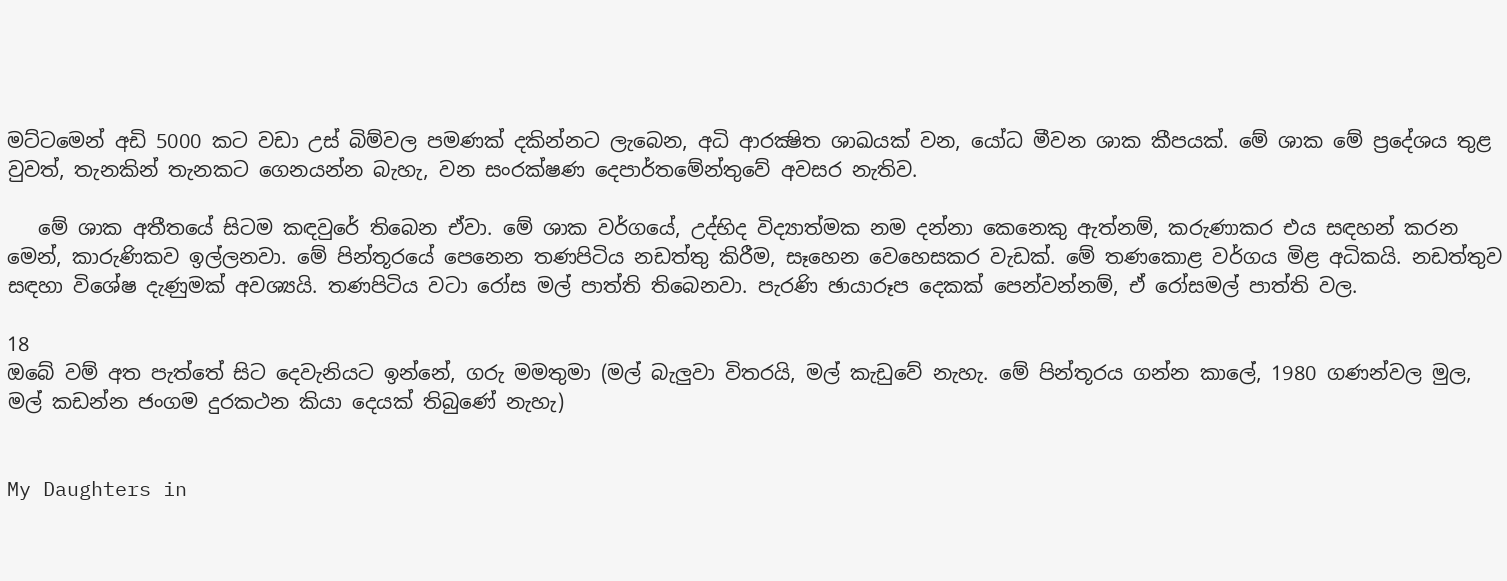මට්ටමෙන් අඩි 5000 කට වඩා උස් බිම්වල පමණක් දකින්නට ලැබෙන, අධි ආරක්‍ෂිත ශාඛයක් වන, යෝධ මීවන ශාක කීපයක්. මේ ශාක මේ ප්‍රදේශය තුළ වුවත්, තැනකින් තැනකට ගෙනයන්න බැහැ, වන සංරක්ෂණ දෙපාර්තමේන්තුවේ අවසර නැතිව.

   මේ ශාක අතීතයේ සිටම කඳවුරේ තිබෙන ඒවා. මේ ශාක වර්ගයේ, උද්භිද විද්‍යාත්මක නම දන්නා කෙනෙකු ඇත්නම්, කරුණාකර එය සඳහන් කරන මෙන්, කාරුණිකව ඉල්ලනවා. මේ පින්තූරයේ පෙනෙන තණපිටිය නඩත්තු කිරීම, සෑහෙන වෙහෙසකර වැඩක්. මේ තණකොළ වර්ගය මිළ අධිකයි. නඩත්තුව සඳහා විශේෂ දැණුමක් අවශ්‍යයි. තණපිටිය වටා රෝස මල් පාත්ති තිබෙනවා. පැරණි ඡායාරූප දෙකක් පෙන්වන්නම්, ඒ රෝසමල් පාත්ති වල.

18
ඔබේ වම් අත පැත්තේ සිට දෙවැනියට ඉන්නේ, ගරු මමතුමා (මල් බැලුවා විතරයි, මල් කැඩුවේ නැහැ. මේ පින්තූරය ගන්න කාලේ, 1980 ගණන්වල මුල, මල් කඩන්න ජංගම දුරකථන කියා දෙයක් තිබුණේ නැහැ)


My Daughters in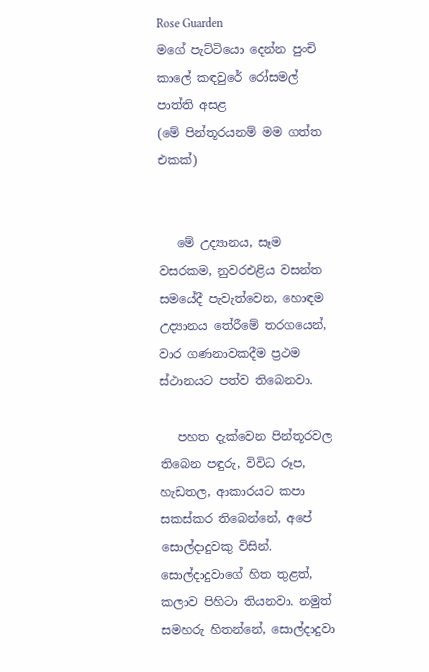Rose Guarden
මගේ පැට්ටියො දෙන්න පුංචි කාලේ කඳවුරේ රෝසමල් පාත්ති අසළ
(මේ පින්තූරයනම් මම ගත්ත එකක්)


   මේ උද්‍යානය, සෑම වසරකම, නුවරඑළිය වසන්ත සමයේදී පැවැත්වෙන, හොඳම උද්‍යානය තේරීමේ තරගයෙන්, වාර ගණනාවකදීම ප්‍රථම ස්ථානයට පත්ව තිබෙනවා.

   පහත දැක්වෙන පින්තූරවල තිබෙන පඳුරු, විවිධ රූප, හැඩතල, ආකාරයට කපා සකස්කර තිබෙන්නේ, අපේ සොල්දාදුවකු විසින්. සොල්දාදුවාගේ හිත තුළත්, කලාව පිහිටා තියනවා. නමුත් සමහරු හිතන්නේ, සොල්දාදුවා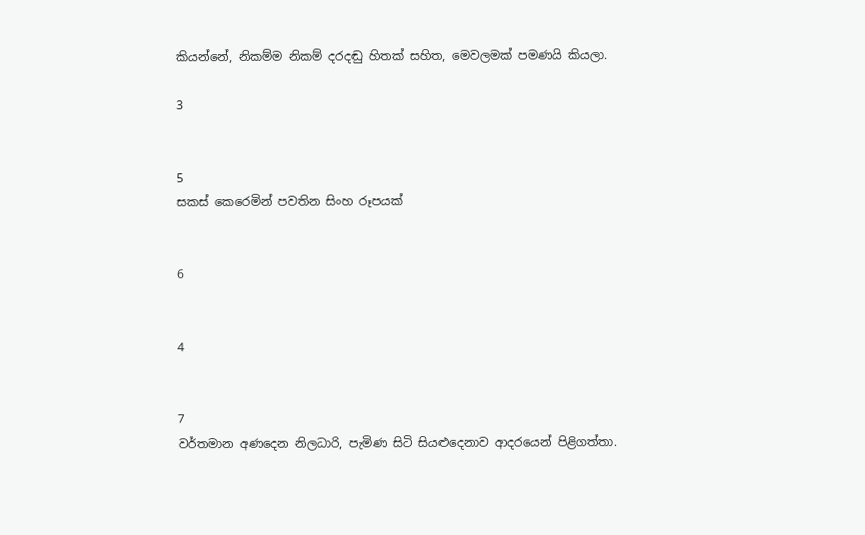කියන්නේ, නිකම්ම නිකම් දරදඬු හිතක් සහිත, මෙවලමක් පමණයි කියලා.

3


5
සකස් කෙරෙමින් පවතින සිංහ රූපයක්


6


4


7
වර්තමාන අණදෙන නිලධාරි, පැමිණ සිටි සියළුදෙනාව ආදරයෙන් පිළිගත්තා.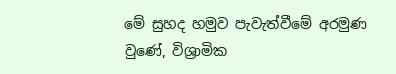මේ සුහද හමුව පැවැත්වීමේ අරමුණ වුණේ, විශ්‍රාමික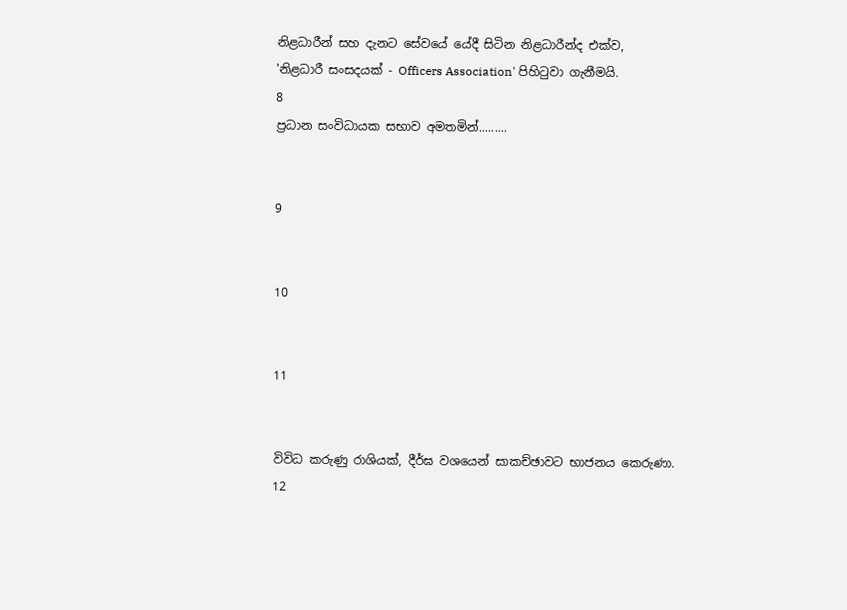නිළධාරීන් සහ දැනට සේවයේ යේදී සිටින නිළධාරීන්ද එක්ව,
'නිළධාරී සංසදයක් - Officers Association' පිහිටුවා ගැනීමයි.
8
ප්‍රධාන සංවිධායක සභාව අමතමින්.........


9


10


11


විවිධ කරුණු රාශියක්, දීර්ඝ වශයෙන් සාකච්ඡාවට භාජනය කෙරුණා.
12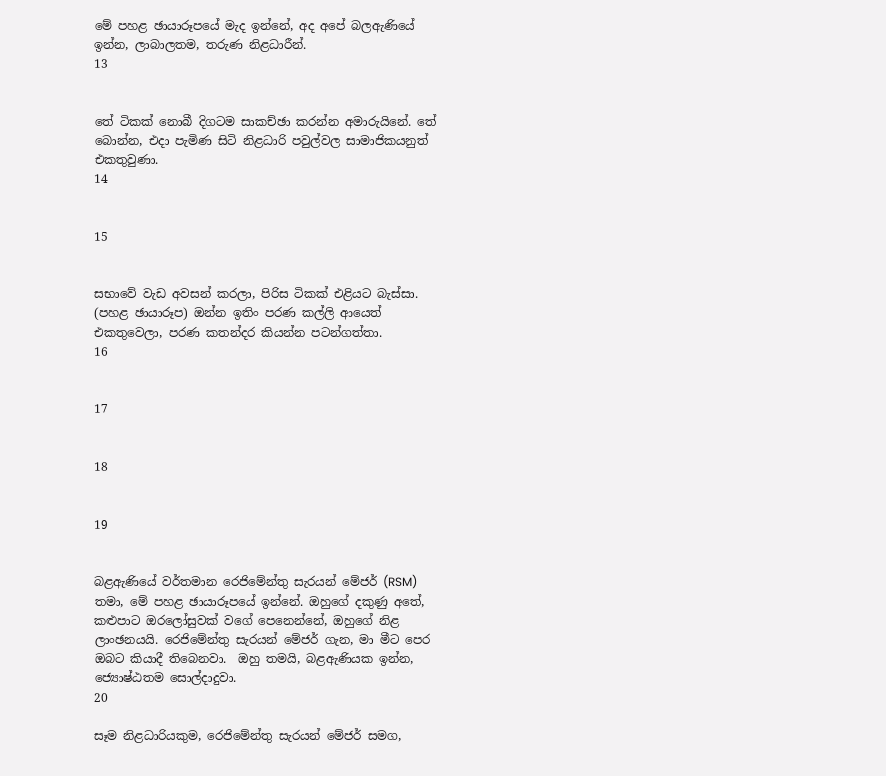මේ පහළ ඡායාරූපයේ මැද ඉන්නේ, අද අපේ බලඇණියේ ඉන්න, ලාබාලතම, තරුණ නිළධාරීන්.
13


තේ ටිකක් නොබී දිගටම සාකච්ඡා කරන්න අමාරුයිනේ. තේ බොන්න, එදා පැමිණ සිටි නිළධාරි පවුල්වල සාමාජිකයනුත් එකතුවුණා.
14


15


සභාවේ වැඩ අවසන් කරලා, පිරිස ටිකක් එළියට බැස්සා. (පහළ ඡායාරූප) ඔන්න ඉතිං පරණ කල්ලි ආයෙත් එකතුවෙලා, පරණ කතන්දර කියන්න පටන්ගත්තා.
16


17


18


19


බළඇණියේ වර්තමාන රෙජිමේන්තු සැරයන් මේජර් (RSM) තමා, මේ පහළ ඡායාරූපයේ ඉන්නේ. ඔහුගේ දකුණු අතේ, කළුපාට ඔරලෝසුවක් වගේ පෙනෙන්නේ, ඔහුගේ නිළ ලාංඡනයයි. රෙජිමේන්තු සැරයන් මේජර් ගැන, මා මීට පෙර ඔබට කියාදී තිබෙනවා.  ඔහු තමයි, බළඇණියක ඉන්න, ජ්‍යොෂ්ඨතම සොල්දාදුවා.
20

සෑම නිළධාරියකුම, රෙජිමේන්තු සැරයන් මේජර් සමග,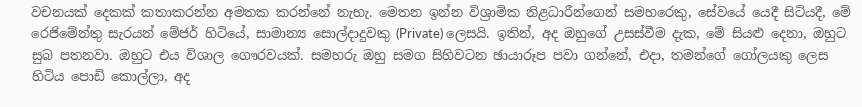වචනයක් දෙකක් කතාකරන්න අමතක කරන්නේ නැහැ. මෙතන ඉන්න විශ්‍රාමික නිළධාරීන්ගෙන් සමහරෙකු, සේවයේ යෙදී සිටියදී, මේ රෙජිමේන්තු සැරයන් මේජර් හිටියේ, සාමාන්‍ය සොල්දාදුවකු (Private) ලෙසයි. ඉතින්, අද ඔහුගේ උසස්වීම දැක, මේ සියළු දෙනා, ඔහුට සුබ පතනවා. ඔහුට එය විශාල ගෞරවයක්. සමහරු ඔහු සමග සිහිවටන ඡායාරූප පවා ගන්නේ, එදා, තමන්ගේ ගෝලයකු ලෙස හිටිය පොඩි කොල්ලා, අද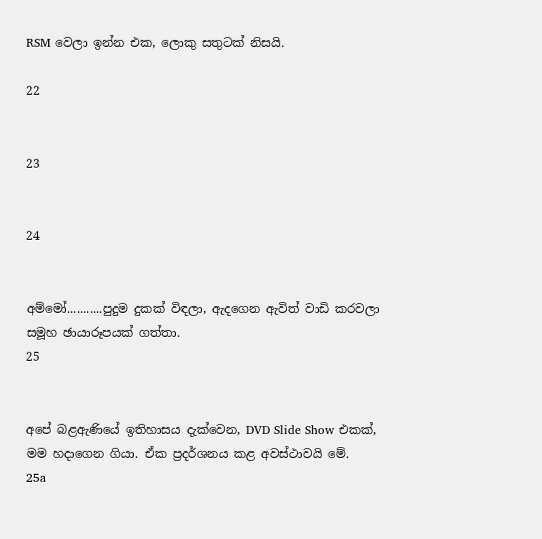RSM වෙලා ඉන්න එක, ලොකු සතුටක් නිසයි.

22


23


24


අම්මෝ...........පුදුම දුකක් විඳලා, ඇදගෙන ඇවිත් වාඩි කරවලා සමූහ ඡායාරූපයක් ගත්තා.
25


අපේ බළඇණියේ ඉතිහාසය දැක්වෙන, DVD Slide Show එකක්, මම හදාගෙන ගියා. ඒක ප්‍රදර්ශනය කළ අවස්ථාවයි මේ.
25a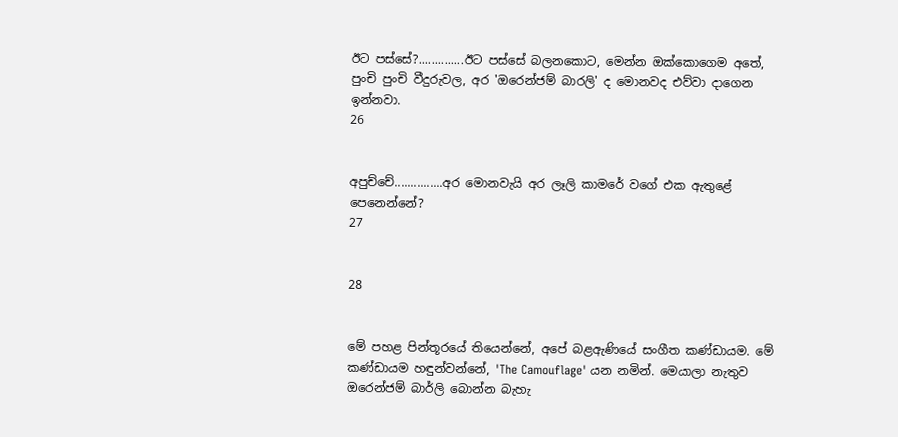ඊට පස්සේ?..............ඊට පස්සේ බලනකොට, මෙන්න ඔක්කොගෙම අතේ, පුංචි පුංචි වීදුරුවල, අර 'ඔරෙන්ජම් බාරලි' ද මොනවද එව්වා දාගෙන ඉන්නවා.
26


අපුච්චේ...............අර මොනවැයි අර ලෑලි කාමරේ වගේ එක ඇතුළේ පෙනෙන්නේ?
27


28


මේ පහළ පින්තූරයේ තියෙන්නේ, අපේ බළඇණියේ සංගීත කණ්ඩායම. මේ කණ්ඩායම හඳුන්වන්නේ, 'The Camouflage' යන නමින්. මෙයාලා නැතුව ඔරෙන්ජම් බාර්ලි බොන්න බැහැ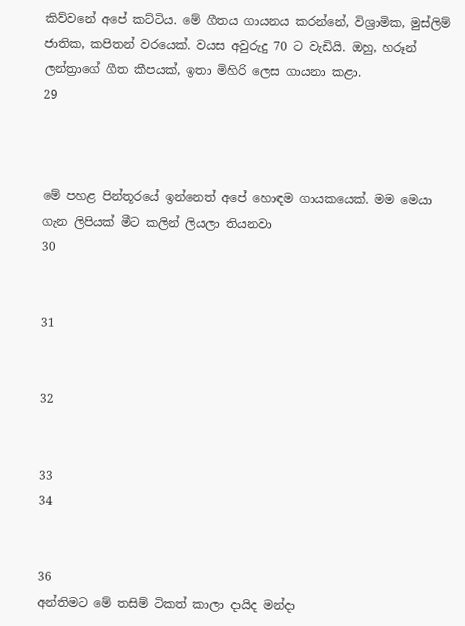කිව්වනේ අපේ කට්ටිය. මේ ගීතය ගායනය කරන්නේ, විශ්‍රාමික, මුස්ලිම් ජාතික, කපිතන් වරයෙක්. වයස අවුරුදු 70 ට වැඩියි. ඔහු, හරූන් ලන්ත්‍රාගේ ගීත කීපයක්, ඉතා මිහිරි ලෙස ගායනා කළා.
29



මේ පහළ පින්තූරයේ ඉන්නෙත් අපේ හොඳම ගායකයෙක්. මම මෙයා ගැන ලිපියක් මීට කලින් ලියලා තියනවා
30


31


32


33
34


36
අන්තිමට මේ තසිම් ටිකත් කාලා දායිද මන්දා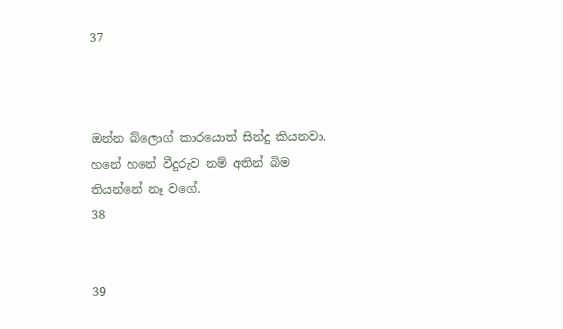37



ඔන්න බ්ලොග් කාරයොත් සින්දු කියනවා. හනේ හනේ වීදුරුව නම් අතින් බිම තියන්නේ නෑ වගේ.
38


39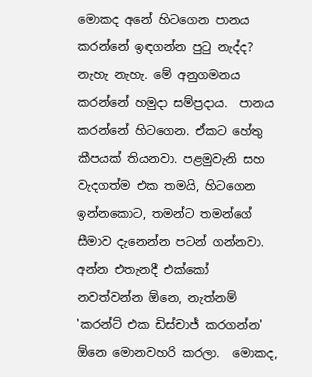මොකද අනේ හිටගෙන පානය කරන්නේ ඉඳගන්න පුටු නැද්ද? නැහැ නැහැ. මේ අනුගමනය කරන්නේ හමුදා සම්ප්‍රදාය.  පානය කරන්නේ හිටගෙන. ඒකට හේතු කීපයක් තියනවා. පළමුවැනි සහ වැදගත්ම එක තමයි, හිටගෙන ඉන්නකොට, තමන්ට තමන්ගේ සීමාව දැනෙන්න පටන් ගන්නවා. අන්න එතැනදී එක්කෝ නවත්වන්න ඕනෙ, නැත්නම් 'කරන්ට් එක ඩිස්චාජ් කරගන්න' ඕනෙ මොනවහරි කරලා.  මොකද,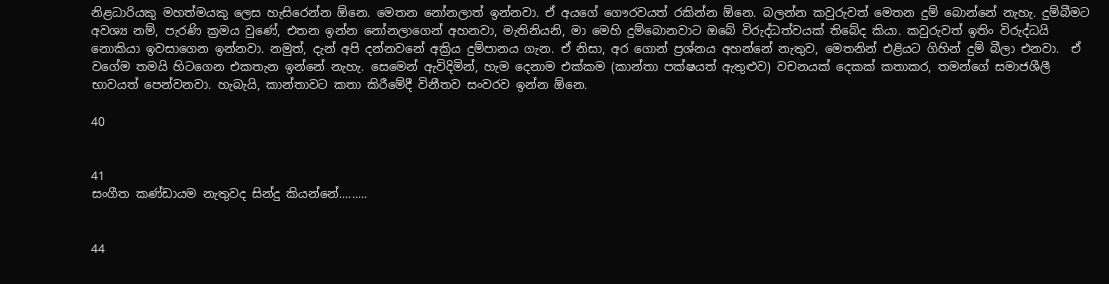නිළධාරියකු මහත්මයකු ලෙස හැසිරෙන්න ඕනෙ. මෙතන නෝනලාත් ඉන්නවා. ඒ අයගේ ගෞරවයත් රකින්න ඕනෙ. බලන්න කවුරුවත් මෙතන දුම් බොන්නේ නැහැ. දුම්බීමට අවශ්‍ය නම්, පැරණි ක්‍රමය වුණේ, එතන ඉන්න නෝනලාගෙන් අහනවා, මැතිනියනි, මා මෙහි දුම්බොනවාට ඔබේ විරුද්ධත්වයක් තිබේද කියා. කවුරුවත් ඉතිං විරුද්ධයි නොකියා ඉවසාගෙන ඉන්නවා. නමුත්, දැන් අපි දන්නවනේ අක්‍රිය දුම්පානය ගැන. ඒ නිසා, අර ගොන් ප්‍රශ්නය අහන්නේ නැතුව, මෙතනින් එළියට ගිහින් දුම් බීලා එනවා.  ඒ වගේම තමයි හිටගෙන එකතැන ඉන්නේ නැහැ. සෙමෙන් ඇවිදිමින්, හැම දෙනාම එක්කම (කාන්තා පක්ෂයත් ඇතුළුව) වචනයක් දෙකක් කතාකර, තමන්ගේ සමාජශීලී භාවයත් පෙන්වනවා. හැබැයි, කාන්තාවට කතා කිරීමේදී විනීතව සංවරව ඉන්න ඕනෙ.

40


41
සංගීත කණ්ඩායම නැතුවද සින්දු කියන්නේ.........


44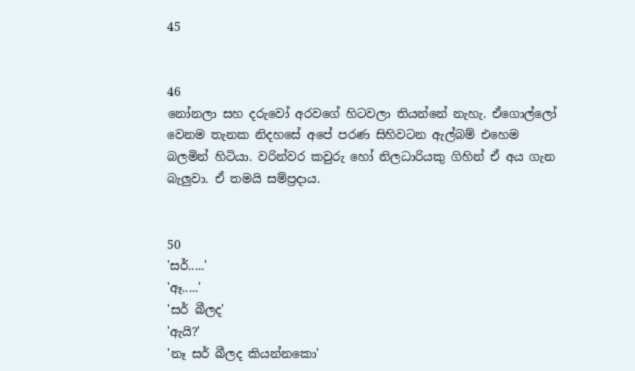45


46
නෝනලා සහ දරුවෝ අරවගේ හිටවලා තියන්නේ නැහැ. ඒගොල්ලෝ වෙනම තැනක නිදහසේ අපේ පරණ සිහිවටන ඇල්බම් එහෙම බලමින් හිටියා. වරින්වර කවුරු හෝ නිලධාරියකු ගිහින් ඒ අය ගැන බැලුවා. ඒ තමයි සම්ප්‍රදාය.


50
'සර්.....'
'ඈ.....'
'සර් බීලද'
'ඇයි?'
'නෑ සර් බීලද කියන්නකො'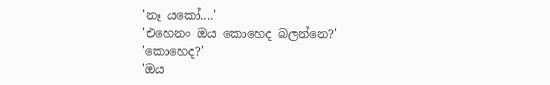'නෑ යකෝ....'
'එහෙනං ඔය කොහෙද බලන්නෙ?'
'කොහෙද?'
'ඔය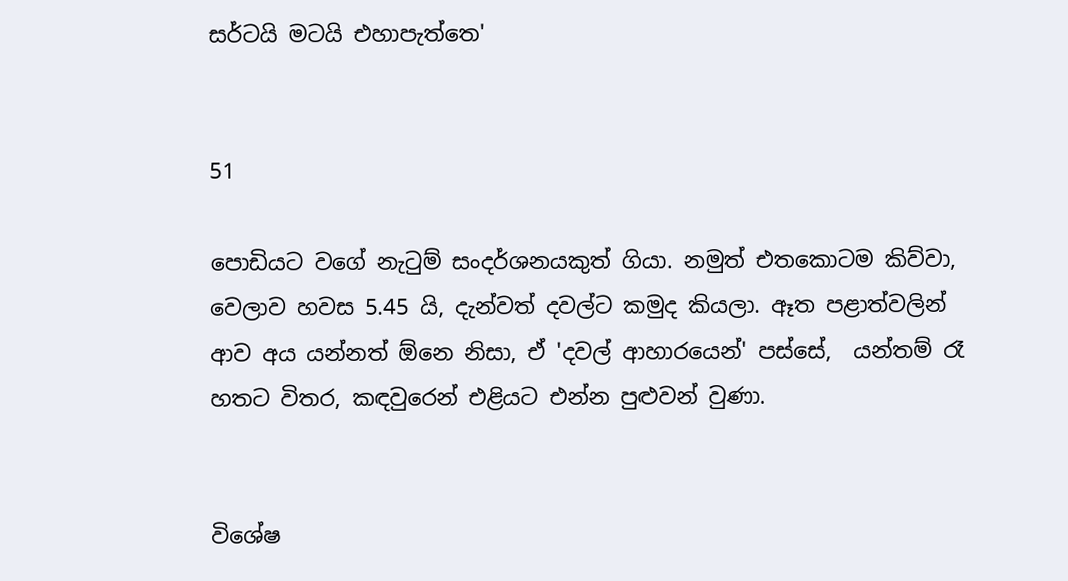සර්ටයි මටයි එහාපැත්තෙ'


51

පොඩියට වගේ නැටුම් සංදර්ශනයකුත් ගියා. නමුත් එතකොටම කිව්වා, වෙලාව හවස 5.45 යි, දැන්වත් දවල්ට කමුද කියලා. ඈත පළාත්වලින් ආව අය යන්නත් ඕනෙ නිසා, ඒ 'දවල් ආහාරයෙන්' පස්සේ,  යන්තම් රෑ හතට විතර, කඳවුරෙන් එළියට එන්න පුළුවන් වුණා.


විශේෂ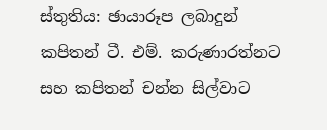ස්තුතිය: ඡායාරූප ලබාදුන් කපිතන් ටී. එම්. කරුණාරත්නට සහ කපිතන් චන්න සිල්වාට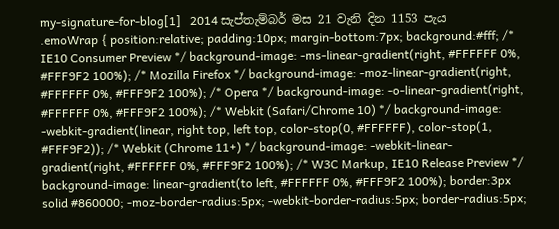my-signature-for-blog[1]   2014 සැප්තැම්බර් මස 21 වැනි දින 1153 පැය
.emoWrap { position:relative; padding:10px; margin-bottom:7px; background:#fff; /* IE10 Consumer Preview */ background-image: -ms-linear-gradient(right, #FFFFFF 0%, #FFF9F2 100%); /* Mozilla Firefox */ background-image: -moz-linear-gradient(right, #FFFFFF 0%, #FFF9F2 100%); /* Opera */ background-image: -o-linear-gradient(right, #FFFFFF 0%, #FFF9F2 100%); /* Webkit (Safari/Chrome 10) */ background-image: -webkit-gradient(linear, right top, left top, color-stop(0, #FFFFFF), color-stop(1, #FFF9F2)); /* Webkit (Chrome 11+) */ background-image: -webkit-linear-gradient(right, #FFFFFF 0%, #FFF9F2 100%); /* W3C Markup, IE10 Release Preview */ background-image: linear-gradient(to left, #FFFFFF 0%, #FFF9F2 100%); border:3px solid #860000; -moz-border-radius:5px; -webkit-border-radius:5px; border-radius:5px;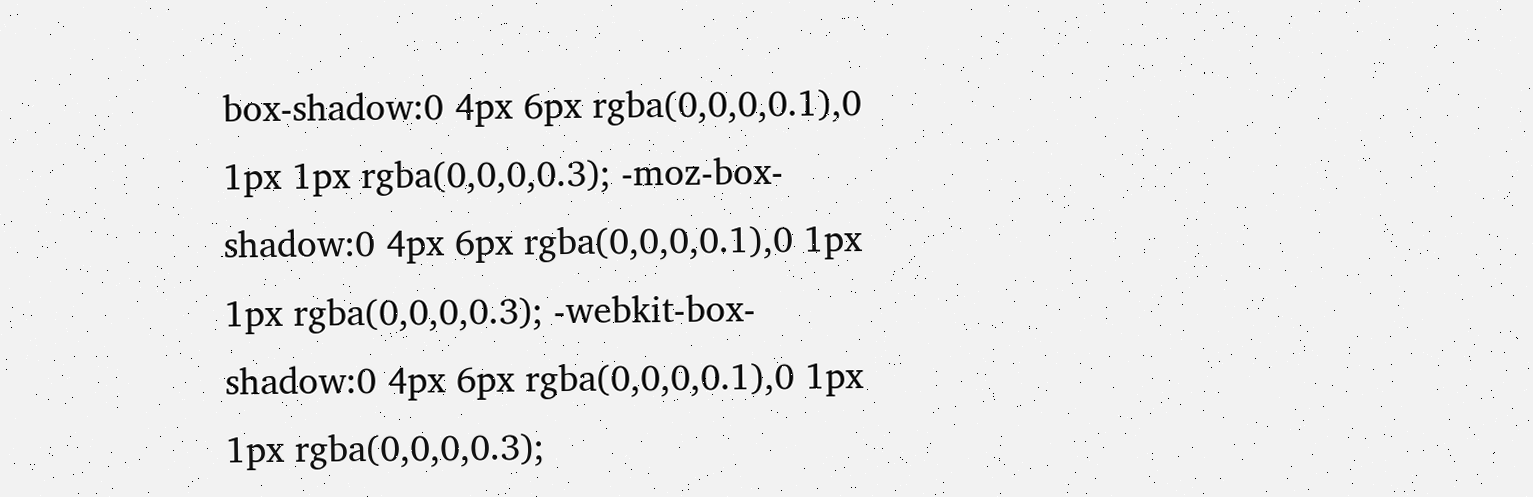box-shadow:0 4px 6px rgba(0,0,0,0.1),0 1px 1px rgba(0,0,0,0.3); -moz-box-shadow:0 4px 6px rgba(0,0,0,0.1),0 1px 1px rgba(0,0,0,0.3); -webkit-box-shadow:0 4px 6px rgba(0,0,0,0.1),0 1px 1px rgba(0,0,0,0.3);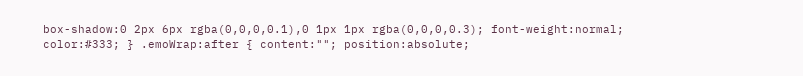box-shadow:0 2px 6px rgba(0,0,0,0.1),0 1px 1px rgba(0,0,0,0.3); font-weight:normal; color:#333; } .emoWrap:after { content:""; position:absolute;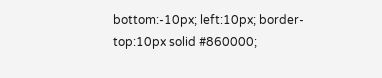bottom:-10px; left:10px; border-top:10px solid #860000;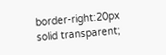border-right:20px solid transparent;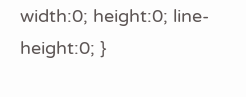width:0; height:0; line-height:0; }